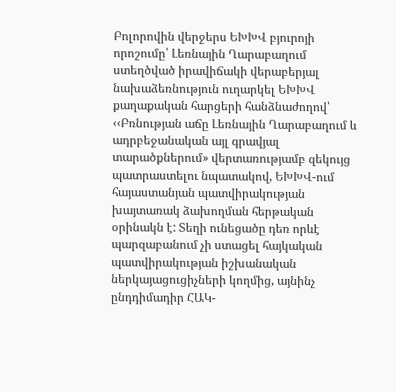Բոլորովին վերջերս ԵԽԽՎ բյուրոյի որոշումը՝ Լեռնային Ղարաբաղում ստեղծված իրավիճակի վերաբերյալ նախաձեռնություն ուղարկել ԵԽԽՎ քաղաքական հարցերի հանձնաժողով՝ ‹‹Բռնության աճը Լեռնային Ղարաբաղում և ադրբեջանական այլ գրավյալ տարածքներում» վերտառությամբ զեկույց պատրաստելու նպատակով, ԵԽԽՎ-ում հայաստանյան պատվիրակության խայտառակ ձախողման հերթական օրինակն է: Տեղի ունեցածը դեռ որևէ պարզաբանում չի ստացել հայկական պատվիրակության իշխանական ներկայացուցիչների կողմից, այնինչ ընդդիմադիր ՀԱԿ-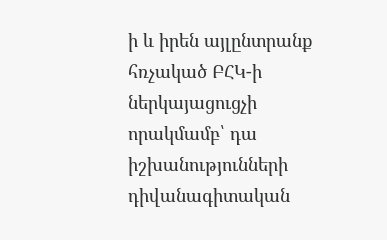ի և իրեն այլընտրանք հռչակած ԲՀԿ-ի ներկայացուցչի որակմամբ՝ դա իշխանությունների դիվանագիտական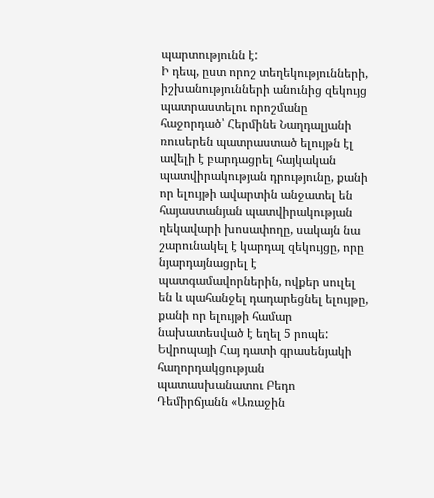պարտությունն է:
Ի դեպ, ըստ որոշ տեղեկությունների, իշխանությունների անունից զեկույց պատրաստելու որոշմանը հաջորդած՝ Հերմինե Նաղդալյանի ռուսերեն պատրաստած ելույթն էլ ավելի է բարդացրել հայկական պատվիրակության դրությունը, քանի որ ելույթի ավարտին անջատել են հայաստանյան պատվիրակության ղեկավարի խոսափողը, սակայն նա շարունակել է կարդալ զեկույցը, որը նյարդայնացրել է պատգամավորներին, ովքեր սուլել են և պահանջել դադարեցնել ելույթը, քանի որ ելույթի համար նախատեսված է եղել 5 րոպե:
Եվրոպայի Հայ դատի գրասենյակի հաղորդակցության պատասխանատու Բեդո Դեմիրճյանն «Առաջին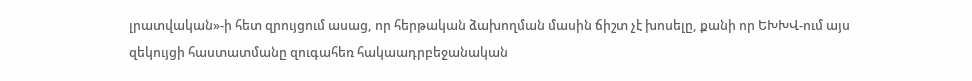լրատվական»-ի հետ զրույցում ասաց, որ հերթական ձախողման մասին ճիշտ չէ խոսելը, քանի որ ԵԽԽՎ-ում այս զեկույցի հաստատմանը զուգահեռ հակաադրբեջանական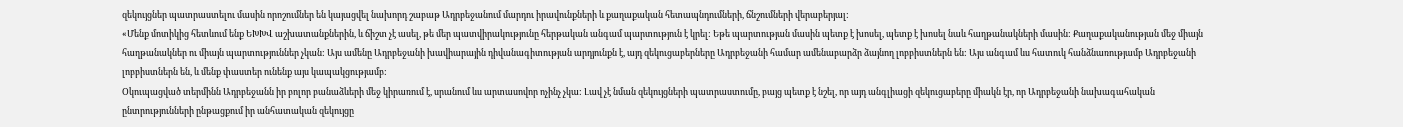զեկույցներ պատրաստելու մասին որոշումներ են կայացվել նախորդ շաբաթ Ադրբեջանում մարդու իրավունքների և քաղաքական հետապնդումների, ճնշումների վերաբերյալ:
«Մենք մոտիկից հետևում ենք ԵԽԽՎ աշխատանքներին, և ճիշտ չէ ասել, թե մեր պատվիրակությունը հերթական անգամ պարտություն է կրել: Եթե պարտության մասին պետք է խոսել, պետք է խոսել նաև հաղթանակների մասին: Քաղաքականության մեջ միայն հաղթանակներ ու միայն պարտություններ չկան: Այս ամենը Ադրբեջանի խավիարային դիվանագիտության արդյունքն է, այդ զեկուցաբերները Ադրբեջանի համար ամենաբարձր ձայնող լոբբիստներն են: Այս անգամ ևս հատուկ հանձնառությամբ Ադրբեջանի լոբբիստներն են, և մենք փաստեր ունենք այս կապակցությամբ:
Օկուպացված տերմինն Ադրբեջանն իր բոլոր բանաձևերի մեջ կիրառում է, սրանում ևս արտասովոր ոչինչ չկա: Լավ չէ նման զեկույցների պատրաստումը, բայց պետք է նշել, որ այդ անգլիացի զեկուցաբերը միակն էր, որ Ադրբեջանի նախագահական ընտրությունների ընթացքում իր անհատական զեկույցը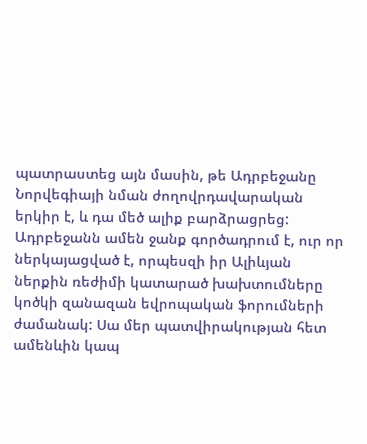պատրաստեց այն մասին, թե Ադրբեջանը Նորվեգիայի նման ժողովրդավարական երկիր է, և դա մեծ ալիք բարձրացրեց: Ադրբեջանն ամեն ջանք գործադրում է, ուր որ ներկայացված է, որպեսզի իր Ալիևյան ներքին ռեժիմի կատարած խախտումները կոծկի զանազան եվրոպական ֆորումների ժամանակ: Սա մեր պատվիրակության հետ ամենևին կապ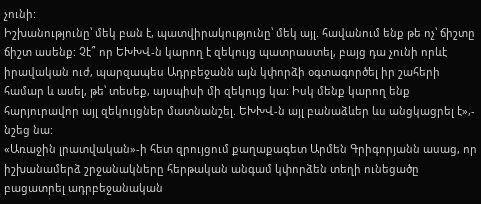չունի:
Իշխանությունը՝ մեկ բան է, պատվիրակությունը՝ մեկ այլ. հավանում ենք թե ոչ՝ ճիշտը ճիշտ ասենք: Չէ՞ որ ԵԽԽՎ-ն կարող է զեկույց պատրաստել, բայց դա չունի որևէ իրավական ուժ, պարզապես Ադրբեջանն այն կփորձի օգտագործել իր շահերի համար և ասել, թե՝ տեսեք, այսպիսի մի զեկույց կա: Իսկ մենք կարող ենք հարյուրավոր այլ զեկույցներ մատնանշել. ԵԽԽՎ-ն այլ բանաձևեր ևս անցկացրել է»,- նշեց նա:
«Առաջին լրատվական»-ի հետ զրույցում քաղաքագետ Արմեն Գրիգորյանն ասաց, որ իշխանամերձ շրջանակները հերթական անգամ կփորձեն տեղի ունեցածը բացատրել ադրբեջանական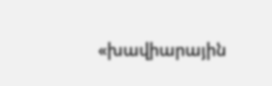«խավիարային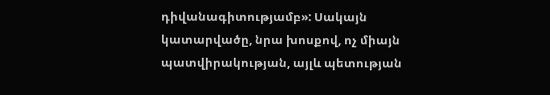դիվանագիտությամբ»: Սակայն կատարվածը, նրա խոսքով, ոչ միայն պատվիրակության, այլև պետության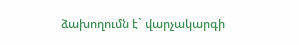ձախողումն է` վարչակարգի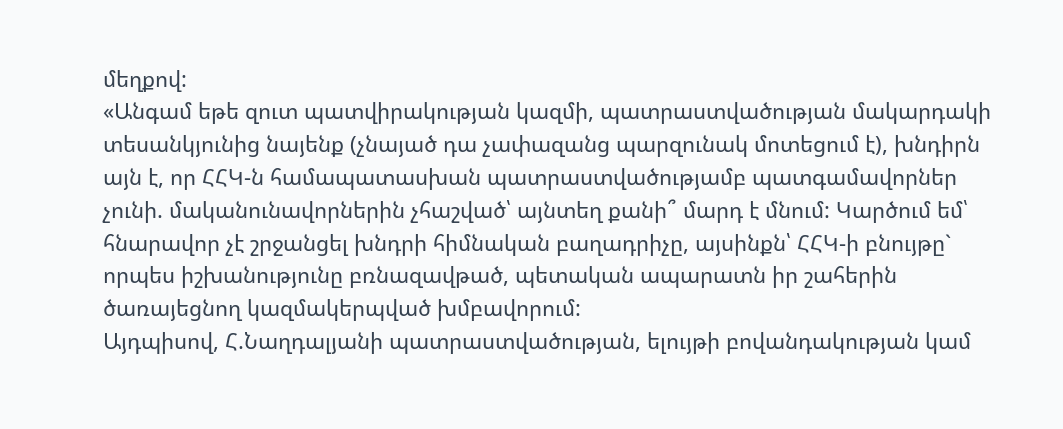մեղքով:
«Անգամ եթե զուտ պատվիրակության կազմի, պատրաստվածության մակարդակի տեսանկյունից նայենք (չնայած դա չափազանց պարզունակ մոտեցում է), խնդիրն այն է, որ ՀՀԿ-ն համապատասխան պատրաստվածությամբ պատգամավորներ չունի. մականունավորներին չհաշված՝ այնտեղ քանի՞ մարդ է մնում: Կարծում եմ՝ հնարավոր չէ շրջանցել խնդրի հիմնական բաղադրիչը, այսինքն՝ ՀՀԿ-ի բնույթը` որպես իշխանությունը բռնազավթած, պետական ապարատն իր շահերին ծառայեցնող կազմակերպված խմբավորում:
Այդպիսով, Հ.Նաղդալյանի պատրաստվածության, ելույթի բովանդակության կամ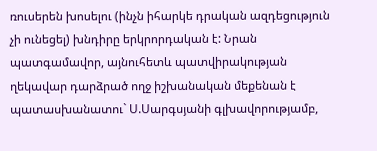ռուսերեն խոսելու (ինչն իհարկե դրական ազդեցություն չի ունեցել) խնդիրը երկրորդական է: Նրան պատգամավոր, այնուհետև պատվիրակության ղեկավար դարձրած ողջ իշխանական մեքենան է պատասխանատու` Ս.Սարգսյանի գլխավորությամբ,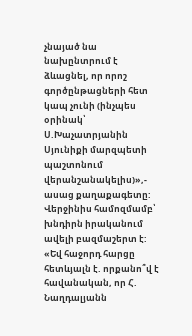չնայած նա նախընտրում է ձևացնել, որ որոշ գործընթացների հետ կապ չունի (ինչպես օրինակ՝ Ս.Խաչատրյանին Սյունիքի մարզպետի պաշտոնում վերանշանակելիս)»,- ասաց քաղաքագետը:
Վերջինիս համոզմամբ՝ խնդիրն իրականում ավելի բազմաշերտ է: «Եվ հաջորդ հարցը հետևյալն է. որքանո՞վ է հավանական, որ Հ. Նաղդալյանն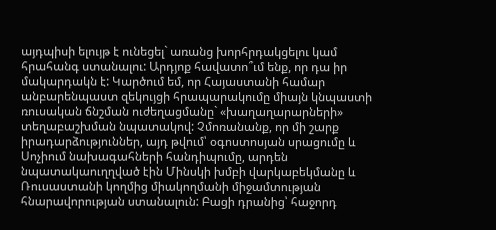այդպիսի ելույթ է ունեցել` առանց խորհրդակցելու կամ հրահանգ ստանալու: Արդյոք հավատո՞ւմ ենք, որ դա իր մակարդակն է: Կարծում եմ, որ Հայաստանի համար անբարենպաստ զեկույցի հրապարակումը միայն կնպաստի ռուսական ճնշման ուժեղացմանը` «խաղաղարարների» տեղաբաշխման նպատակով: Չմոռանանք, որ մի շարք իրադարձություններ, այդ թվում՝ օգոստոսյան սրացումը և Սոչիում նախագահների հանդիպումը, արդեն նպատակաուղղված էին Մինսկի խմբի վարկաբեկմանը և Ռուսաստանի կողմից միակողմանի միջամտության հնարավորության ստանալուն: Բացի դրանից՝ հաջորդ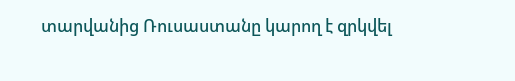տարվանից Ռուսաստանը կարող է զրկվել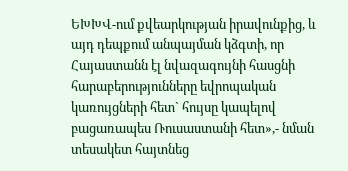ԵԽԽՎ-ում քվեարկության իրավունքից, և այդ դեպքում անպայման կձգտի, որ Հայաստանն էլ նվազագույնի հասցնի հարաբերությունները եվրոպական կառույցների հետ` հույսը կապելով բացառապես Ռուսաստանի հետ»,- նման տեսակետ հայտնեց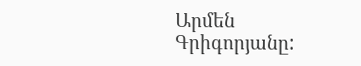Արմեն Գրիգորյանը: